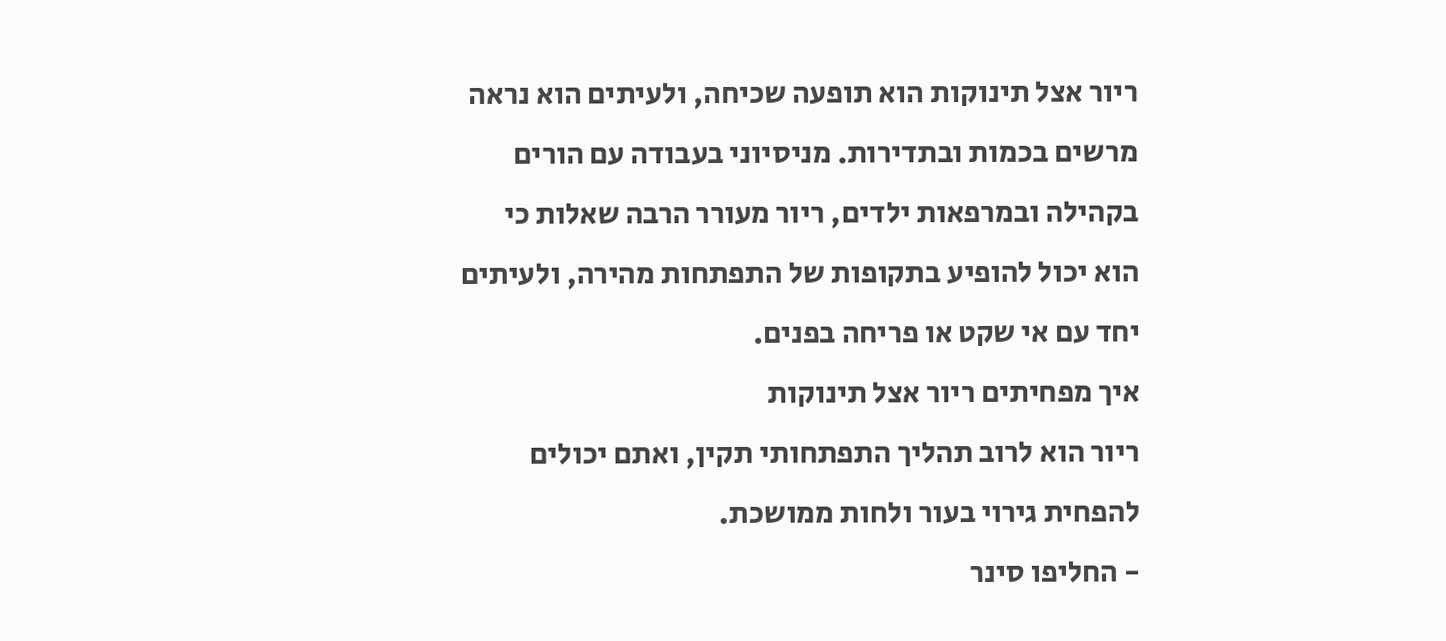ריור אצל תינוקות הוא תופעה שכיחה, ולעיתים הוא נראה מרשים בכמות ובתדירות. מניסיוני בעבודה עם הורים בקהילה ובמרפאות ילדים, ריור מעורר הרבה שאלות כי הוא יכול להופיע בתקופות של התפתחות מהירה, ולעיתים יחד עם אי שקט או פריחה בפנים.
איך מפחיתים ריור אצל תינוקות
ריור הוא לרוב תהליך התפתחותי תקין, ואתם יכולים להפחית גירוי בעור ולחות ממושכת.
- החליפו סינר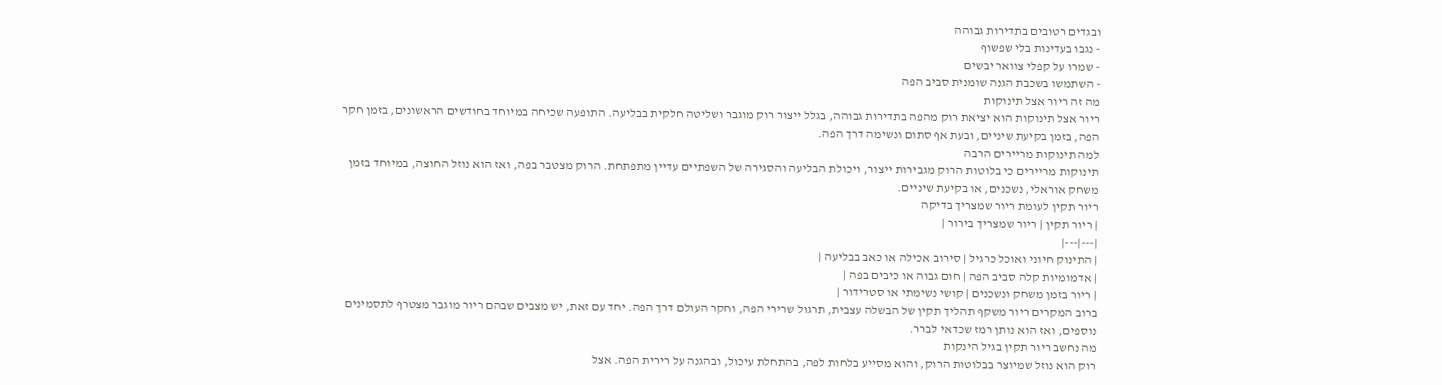ובגדים רטובים בתדירות גבוהה
- נגבו בעדינות בלי שפשוף
- שמרו על קפלי צוואר יבשים
- השתמשו בשכבת הגנה שומנית סביב הפה
מה זה ריור אצל תינוקות
ריור אצל תינוקות הוא יציאת רוק מהפה בתדירות גבוהה, בגלל ייצור רוק מוגבר ושליטה חלקית בבליעה. התופעה שכיחה במיוחד בחודשים הראשונים, בזמן חקר הפה, בזמן בקיעת שיניים, ובעת אף סתום ונשימה דרך הפה.
למה תינוקות מריירים הרבה
תינוקות מריירים כי בלוטות הרוק מגבירות ייצור, ויכולת הבליעה והסגירה של השפתיים עדיין מתפתחת. הרוק מצטבר בפה, ואז הוא נוזל החוצה, במיוחד בזמן משחק אוראלי, נשכנים, או בקיעת שיניים.
ריור תקין לעומת ריור שמצריך בדיקה
| ריור תקין | ריור שמצריך בירור |
|---|---|
| התינוק חיוני ואוכל כרגיל | סירוב אכילה או כאב בבליעה |
| אדמומיות קלה סביב הפה | חום גבוה או כיבים בפה |
| ריור בזמן משחק ונשכנים | קושי נשימתי או סטרידור |
ברוב המקרים ריור משקף תהליך תקין של הבשלה עצבית, תרגול שרירי הפה, וחקר העולם דרך הפה. יחד עם זאת, יש מצבים שבהם ריור מוגבר מצטרף לתסמינים נוספים, ואז הוא נותן רמז שכדאי לברר.
מה נחשב ריור תקין בגיל הינקות
רוק הוא נוזל שמיוצר בבלוטות הרוק, והוא מסייע בלחות לפה, בהתחלת עיכול, ובהגנה על רירית הפה. אצל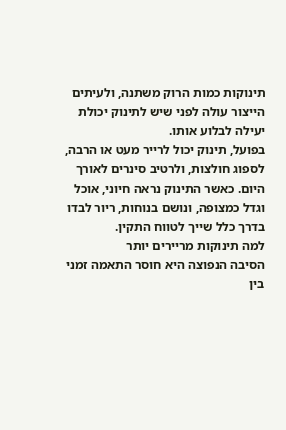תינוקות כמות הרוק משתנה, ולעיתים הייצור עולה לפני שיש לתינוק יכולת יעילה לבלוע אותו.
בפועל, תינוק יכול לרייר מעט או הרבה, לספוג חולצות, ולרטיב סינרים לאורך היום. כאשר התינוק נראה חיוני, אוכל וגדל כמצופה, ונושם בנוחות, ריור לבדו בדרך כלל שייך לטווח התקין.
למה תינוקות מריירים יותר
הסיבה הנפוצה היא חוסר התאמה זמני בין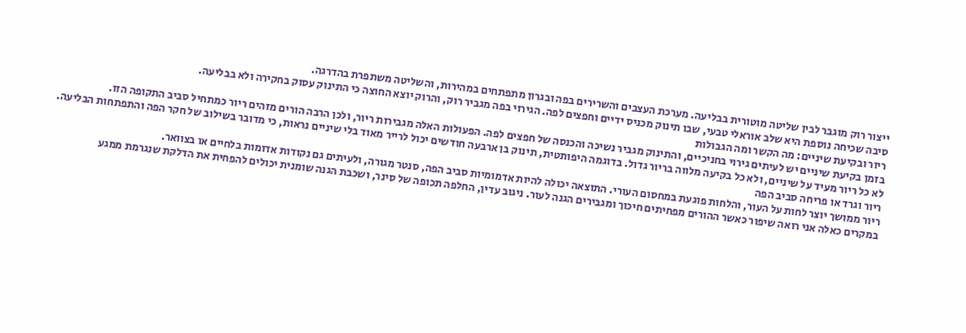ייצור רוק מוגבר לבין שליטה מוטורית בבליעה. מערכת העצבים והשרירים בפה ובגרון מתפתחים במהירות, והשליטה משתפרת בהדרגה.
סיבה שכיחה נוספת היא שלב אוראלי טבעי, שבו תינוק מכניס ידיים וחפצים לפה. הגירוי בפה מגביר רוק, והרוק יוצא החוצה כי התינוק עסוק בחקירה ולא בבליעה.
ריור ובקיעת שיניים: מה הקשר ומה הגבולות
בזמן בקיעת שיניים יש לעיתים גירוי בחניכיים, והתינוק מגביר נשיכה והכנסה של חפצים לפה. הפעולות האלה מגבירות ריור, ולכן הרבה הורים מזהים ריור כמתחיל סביב התקופה הזו.
לא כל ריור מעיד על שיניים, ולא כל בקיעה מלווה בריור גדול. בדוגמה היפותטית, תינוק בן ארבעה חודשים יכול לרייר מאוד בלי שיניים נראות, כי מדובר בשילוב של חקר הפה והתפתחות הבליעה.
ריור וגרד או פריחה סביב הפה
ריור ממושך יוצר לחות על העור, והלחות פוגעת במחסום העורי. התוצאה יכולה להיות אדמומיות סביב הפה, סנטר מגורה, ולעיתים גם נקודות אדומות בלחיים או בצוואר.
במקרים כאלה אני רואה שיפור כאשר ההורים מפחיתים חיכוך ומגבירים הגנה לעור. ניגוב עדין, החלפה תכופה של סינר, ושכבת הגנה שומנית יכולים להפחית את הדלקת שנגרמת ממגע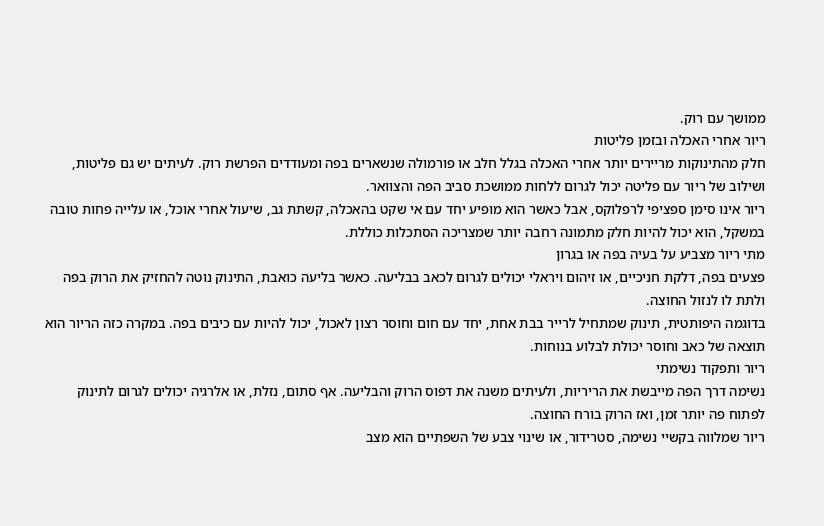ממושך עם רוק.
ריור אחרי האכלה ובזמן פליטות
חלק מהתינוקות מריירים יותר אחרי האכלה בגלל חלב או פורמולה שנשארים בפה ומעודדים הפרשת רוק. לעיתים יש גם פליטות, ושילוב של ריור עם פליטה יכול לגרום ללחות ממושכת סביב הפה והצוואר.
ריור אינו סימן ספציפי לרפלוקס, אבל כאשר הוא מופיע יחד עם אי שקט בהאכלה, קשתת גב, שיעול אחרי אוכל, או עלייה פחות טובה במשקל, הוא יכול להיות חלק מתמונה רחבה יותר שמצריכה הסתכלות כוללת.
מתי ריור מצביע על בעיה בפה או בגרון
פצעים בפה, דלקת חניכיים, או זיהום ויראלי יכולים לגרום לכאב בבליעה. כאשר בליעה כואבת, התינוק נוטה להחזיק את הרוק בפה ולתת לו לנזול החוצה.
בדוגמה היפותטית, תינוק שמתחיל לרייר בבת אחת, יחד עם חום וחוסר רצון לאכול, יכול להיות עם כיבים בפה. במקרה כזה הריור הוא תוצאה של כאב וחוסר יכולת לבלוע בנוחות.
ריור ותפקוד נשימתי
נשימה דרך הפה מייבשת את הריריות, ולעיתים משנה את דפוס הרוק והבליעה. אף סתום, נזלת, או אלרגיה יכולים לגרום לתינוק לפתוח פה יותר זמן, ואז הרוק בורח החוצה.
ריור שמלווה בקשיי נשימה, סטרידור, או שינוי צבע של השפתיים הוא מצב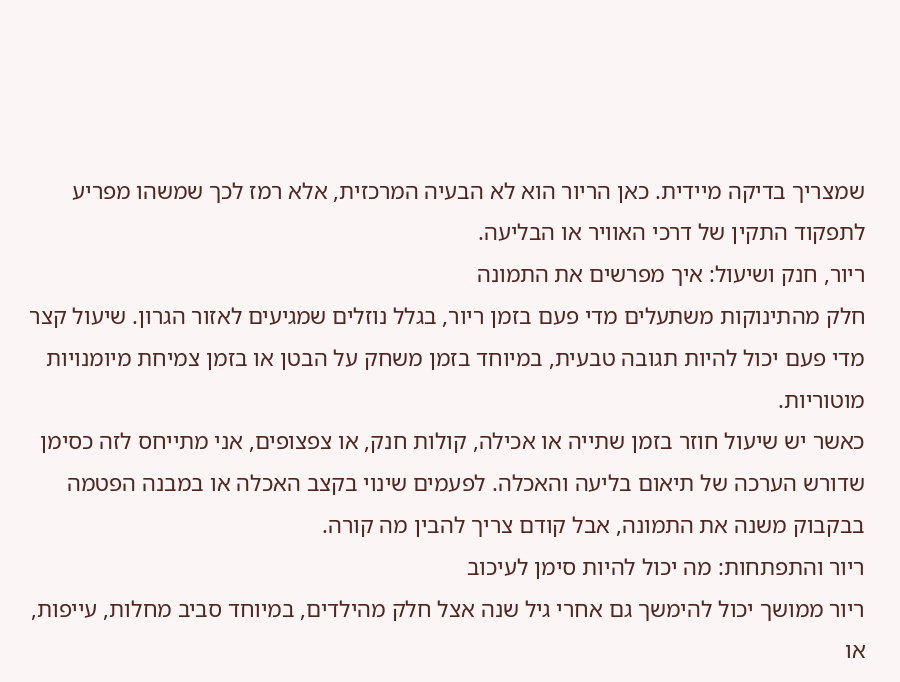שמצריך בדיקה מיידית. כאן הריור הוא לא הבעיה המרכזית, אלא רמז לכך שמשהו מפריע לתפקוד התקין של דרכי האוויר או הבליעה.
ריור, חנק ושיעול: איך מפרשים את התמונה
חלק מהתינוקות משתעלים מדי פעם בזמן ריור, בגלל נוזלים שמגיעים לאזור הגרון. שיעול קצר מדי פעם יכול להיות תגובה טבעית, במיוחד בזמן משחק על הבטן או בזמן צמיחת מיומנויות מוטוריות.
כאשר יש שיעול חוזר בזמן שתייה או אכילה, קולות חנק, או צפצופים, אני מתייחס לזה כסימן שדורש הערכה של תיאום בליעה והאכלה. לפעמים שינוי בקצב האכלה או במבנה הפטמה בבקבוק משנה את התמונה, אבל קודם צריך להבין מה קורה.
ריור והתפתחות: מה יכול להיות סימן לעיכוב
ריור ממושך יכול להימשך גם אחרי גיל שנה אצל חלק מהילדים, במיוחד סביב מחלות, עייפות, או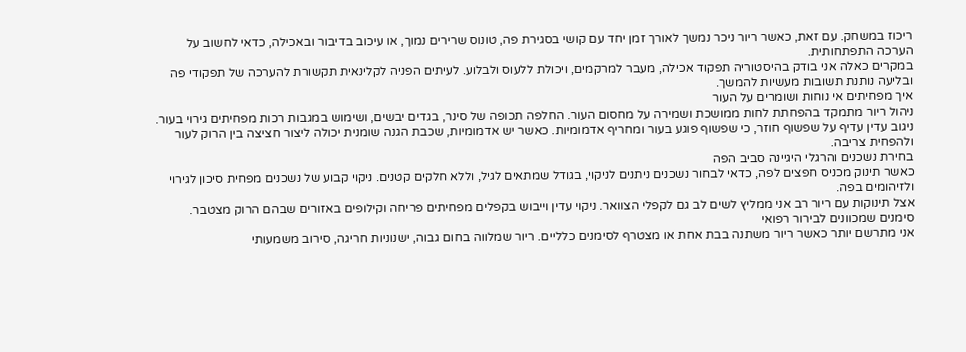ריכוז במשחק. עם זאת, כאשר ריור ניכר נמשך לאורך זמן יחד עם קושי בסגירת פה, טונוס שרירים נמוך, או עיכוב בדיבור ובאכילה, כדאי לחשוב על הערכה התפתחותית.
במקרים כאלה אני בודק בהיסטוריה תפקוד אכילה, מעבר למרקמים, ויכולת ללעוס ולבלוע. לעיתים הפניה לקלינאית תקשורת להערכה של תפקודי פה ובליעה נותנת תשובות מעשיות להמשך.
איך מפחיתים אי נוחות ושומרים על העור
ניהול ריור מתמקד בהפחתת לחות ממושכת ושמירה על מחסום העור. החלפה תכופה של סינר, בגדים יבשים, ושימוש במגבות רכות מפחיתים גירוי בעור.
ניגוב עדין עדיף על שפשוף חוזר, כי שפשוף פוגע בעור ומחריף אדמומיות. כאשר יש אדמומיות, שכבת הגנה שומנית יכולה ליצור חציצה בין הרוק לעור ולהפחית צריבה.
בחירת נשכנים והרגלי היגיינה סביב הפה
כאשר תינוק מכניס חפצים לפה, כדאי לבחור נשכנים ניתנים לניקוי, בגודל שמתאים לגיל, וללא חלקים קטנים. ניקוי קבוע של נשכנים מפחית סיכון לגירוי ולזיהומים בפה.
אצל תינוקות עם ריור רב אני ממליץ לשים לב גם לקפלי הצוואר. ניקוי עדין וייבוש בקפלים מפחיתים פריחה וקילופים באזורים שבהם הרוק מצטבר.
סימנים שמכוונים לבירור רפואי
אני מתרשם יותר כאשר ריור משתנה בבת אחת או מצטרף לסימנים כלליים. ריור שמלווה בחום גבוה, ישנוניות חריגה, סירוב משמעותי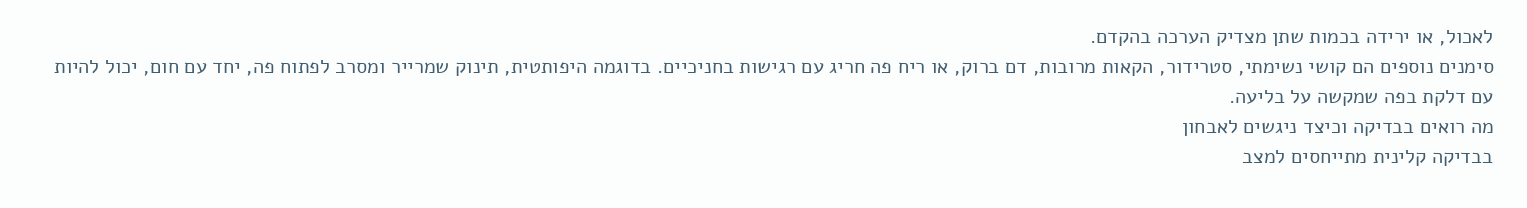לאכול, או ירידה בכמות שתן מצדיק הערכה בהקדם.
סימנים נוספים הם קושי נשימתי, סטרידור, הקאות מרובות, דם ברוק, או ריח פה חריג עם רגישות בחניכיים. בדוגמה היפותטית, תינוק שמרייר ומסרב לפתוח פה, יחד עם חום, יכול להיות עם דלקת בפה שמקשה על בליעה.
מה רואים בבדיקה וכיצד ניגשים לאבחון
בבדיקה קלינית מתייחסים למצב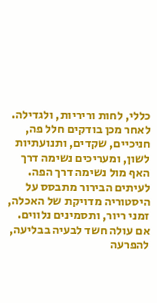כללי, לחות וריריות, ולגדילה. לאחר מכן בודקים חלל פה, חניכיים, שקדים, ותנועתיות לשון, ומעריכים נשימה דרך האף מול נשימה דרך הפה.
לעיתים הבירור מתבסס על היסטוריה מדויקת של האכלה, זמני ריור, ותסמינים נלווים. אם עולה חשד לבעיה בבליעה, להפרעה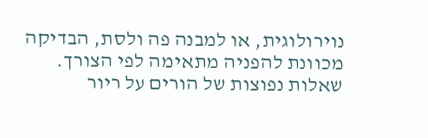נוירולוגית, או למבנה פה ולסת, הבדיקה מכוונת להפניה מתאימה לפי הצורך.
שאלות נפוצות של הורים על ריור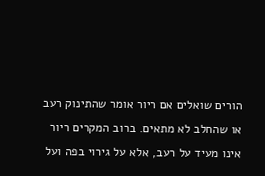הורים שואלים אם ריור אומר שהתינוק רעב או שהחלב לא מתאים. ברוב המקרים ריור אינו מעיד על רעב, אלא על גירוי בפה ועל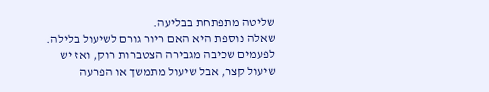שליטה מתפתחת בבליעה.
שאלה נוספת היא האם ריור גורם לשיעול בלילה. לפעמים שכיבה מגבירה הצטברות רוק, ואז יש שיעול קצר, אבל שיעול מתמשך או הפרעה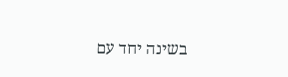בשינה יחד עם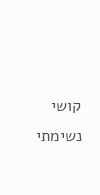קושי נשימתי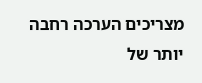מצריכים הערכה רחבה יותר של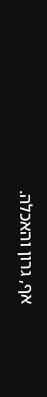אף, גרון והאכלה.